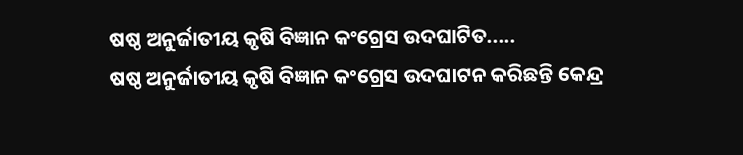ଷଷ୍ଠ ଅନୁର୍ଜାତୀୟ କୃଷି ବିଜ୍ଞାନ କଂଗ୍ରେସ ଉଦଘାଟିତ.....
ଷଷ୍ଠ ଅନୁର୍ଜାତୀୟ କୃଷି ବିଜ୍ଞାନ କଂଗ୍ରେସ ଉଦଘାଟନ କରିଛନ୍ତି କେନ୍ଦ୍ର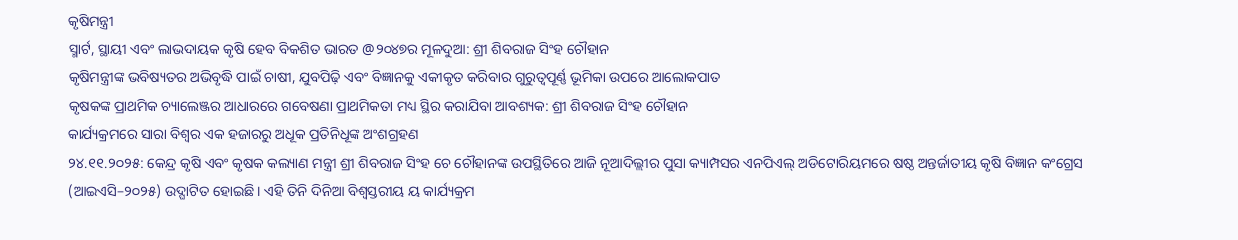କୃଷିମନ୍ତ୍ରୀ
ସ୍ମାର୍ଟ, ସ୍ଥାୟୀ ଏବଂ ଲାଭଦାୟକ କୃଷି ହେବ ବିକଶିତ ଭାରତ @୨୦୪୭ର ମୂଳଦୁଆ: ଶ୍ରୀ ଶିବରାଜ ସିଂହ ଚୌହାନ
କୃଷିମନ୍ତ୍ରୀଙ୍କ ଭବିଷ୍ୟତର ଅଭିବୃଦ୍ଧି ପାଇଁ ଚାଷୀ, ଯୁବପିଢ଼ି ଏବଂ ବିଜ୍ଞାନକୁ ଏକୀକୃତ କରିବାର ଗୁରୁତ୍ବପୂର୍ଣ୍ଣ ଭୂମିକା ଉପରେ ଆଲୋକପାତ
କୃଷକଙ୍କ ପ୍ରାଥମିକ ଚ୍ୟାଲେଞ୍ଜର ଆଧାରରେ ଗବେଷଣା ପ୍ରାଥମିକତା ମଧ୍ୟ ସ୍ଥିର କରାଯିବା ଆବଶ୍ୟକ: ଶ୍ରୀ ଶିବରାଜ ସିଂହ ଚୌହାନ
କାର୍ଯ୍ୟକ୍ରମରେ ସାରା ବିଶ୍ବର ଏକ ହଜାରରୁ ଅଧୂକ ପ୍ରତିନିଧୂଙ୍କ ଅଂଶଗ୍ରହଣ
୨୪.୧୧.୨୦୨୫: କେନ୍ଦ୍ର କୃଷି ଏବଂ କୃଷକ କଲ୍ୟାଣ ମନ୍ତ୍ରୀ ଶ୍ରୀ ଶିବରାଜ ସିଂହ ଚେ ଚୌହାନଙ୍କ ଉପସ୍ଥିତିରେ ଆଜି ନୂଆଦିଲ୍ଲୀର ପୁସା କ୍ୟାମ୍ପସର ଏନପିଏଲ୍ ଅଡିଟୋରିୟମରେ ଷଷ୍ଠ ଅନ୍ତର୍ଜାତୀୟ କୃଷି ବିଜ୍ଞାନ କଂଗ୍ରେସ (ଆଇଏସି–୨୦୨୫) ଉଦ୍ଘାଟିତ ହୋଇଛି। ଏହି ତିନି ଦିନିଆ ବିଶ୍ବସ୍ତରୀୟ ୟ କାର୍ଯ୍ୟକ୍ରମ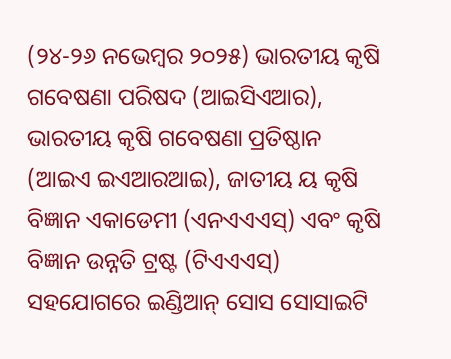(୨୪-୨୬ ନଭେମ୍ବର ୨୦୨୫) ଭାରତୀୟ କୃଷି ଗବେଷଣା ପରିଷଦ (ଆଇସିଏଆର), ଭାରତୀୟ କୃଷି ଗବେଷଣା ପ୍ରତିଷ୍ଠାନ (ଆଇଏ ଇଏଆରଆଇ), ଜାତୀୟ ୟ କୃଷି ବିଜ୍ଞାନ ଏକାଡେମୀ (ଏନଏଏଏସ୍) ଏବଂ କୃଷି ବିଜ୍ଞାନ ଉନ୍ନତି ଟ୍ରଷ୍ଟ (ଟିଏଏଏସ୍) ସହଯୋଗରେ ଇଣ୍ଡିଆନ୍ ସୋସ ସୋସାଇଟି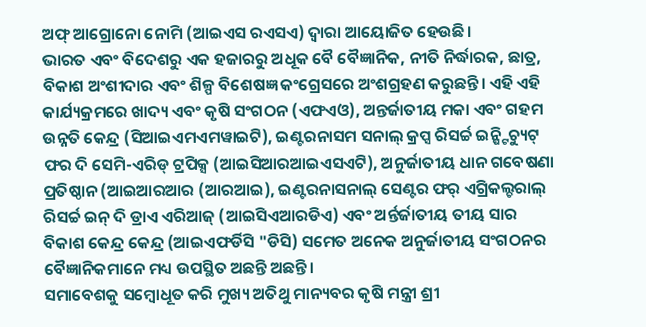ଅଫ୍ ଆଗ୍ରୋନୋ ନୋମି (ଆଇଏସ ରଏସଏ) ଦ୍ବାରା ଆୟୋଜିତ ହେଉଛି।
ଭାରତ ଏବଂ ବିଦେଶରୁ ଏକ ହଜାରରୁ ଅଧୂକ ବୈ ବୈଜ୍ଞାନିକ, ନୀତି ନିର୍ଦ୍ଧାରକ, ଛାତ୍ର, ବିକାଶ ଅଂଶୀଦାର ଏବଂ ଶିଳ୍ପ ବିଶେଷଜ୍ଞ କଂଗ୍ରେସରେ ଅଂଶଗ୍ରହଣ କରୁଛନ୍ତି। ଏହି ଏହି କାର୍ଯ୍ୟକ୍ରମରେ ଖାଦ୍ୟ ଏବଂ କୃଷି ସଂଗଠନ (ଏଫଏଓ), ଅନ୍ତର୍ଜାତୀୟ ମକା ଏବଂ ଗହମ ଉନ୍ନତି କେନ୍ଦ୍ର (ସିଆଇଏମଏମୱାଇଟି), ଇଣ୍ଟରନାସମ ସନାଲ୍ କ୍ରପ୍ସ ରିସର୍ଚ୍ଚ ଇନ୍ଷ୍ଟିଚ୍ୟୁଟ୍ ଫର ଦି ସେମି-ଏରିଡ୍ ଟ୍ରପିକ୍ସ (ଆଇସିଆରଆଇଏସଏଟି), ଅନୁର୍ଜାତୀୟ ଧାନ ଗବେଷଣା ପ୍ରତିଷ୍ଠାନ (ଆଇଆରଆର (ଆରଆଇ), ଇଣ୍ଟରନାସନାଲ୍ ସେଣ୍ଟର ଫର୍ ଏଗ୍ରିକଲ୍ଚରାଲ୍ ରିସର୍ଚ୍ଚ ଇନ୍ ଦି ଡ୍ରାଏ ଏରିଆଜ୍ (ଆଇସିଏଆରଡିଏ) ଏବଂ ଅର୍ନ୍ତର୍ଜାତୀୟ ତୀୟ ସାର ବିକାଶ କେନ୍ଦ୍ର କେନ୍ଦ୍ର (ଆଇଏଫର୍ଡିସି "ଡିସି) ସମେତ ଅନେକ ଅନୁର୍ଜାତୀୟ ସଂଗଠନର ବୈଜ୍ଞାନିକମାନେ ମଧ୍ୟ ଉପସ୍ଥିତ ଅଛନ୍ତି ଅଛନ୍ତି।
ସମାବେଶକୁ ସମ୍ବୋଧୂତ କରି ମୁଖ୍ୟ ଅତିଥୁ ମାନ୍ୟବର କୃଷି ମନ୍ତ୍ରୀ ଶ୍ରୀ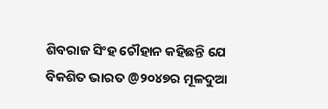ଶିବରାଜ ସିଂହ ଚୌହାନ କହିଛନ୍ତି ଯେ ବିକଶିତ ଭାରତ @୨୦୪୭ର ମୂଳଦୁଆ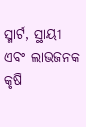ସ୍ମାର୍ଟ, ସ୍ଥାୟୀ ଏବଂ ଲାଭଜନକ କୃଷି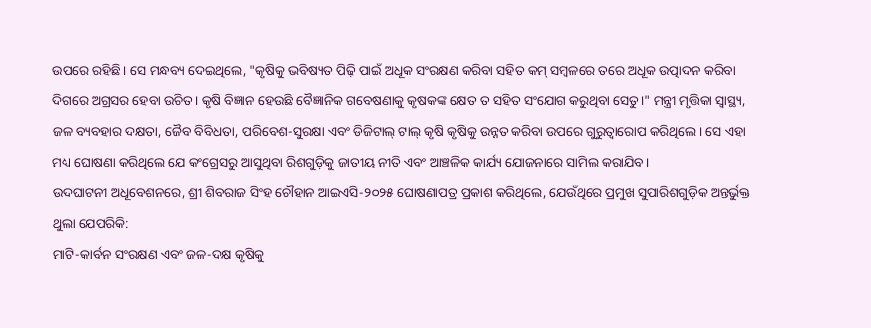ଉପରେ ରହିଛି। ସେ ମନ୍ଧବ୍ୟ ଦେଇଥିଲେ, "କୃଷିକୁ ଭବିଷ୍ୟତ ପିଢ଼ି ପାଇଁ ଅଧୂକ ସଂରକ୍ଷଣ କରିବା ସହିତ କମ୍ ସମ୍ବଳରେ ତରେ ଅଧୂକ ଉତ୍ପାଦନ କରିବା ଦିଗରେ ଅଗ୍ରସର ହେବା ଉଚିତ। କୃଷି ବିଜ୍ଞାନ ହେଉଛି ବୈଜ୍ଞାନିକ ଗବେଷଣାକୁ କୃଷକଙ୍କ କ୍ଷେତ ତ ସହିତ ସଂଯୋଗ କରୁଥିବା ସେତୁ।" ମନ୍ତ୍ରୀ ମୃତ୍ତିକା ସ୍ବାସ୍ଥ୍ୟ, ଜଳ ବ୍ୟବହାର ଦକ୍ଷତା, ଜୈବ ବିବିଧତା, ପରିବେଶ-ସୁରକ୍ଷା ଏବଂ ଡିଜିଟାଲ୍ ଟାଲ୍ କୃଷି କୃଷିକୁ ଉନ୍ନତ କରିବା ଉପରେ ଗୁରୁତ୍ବାରୋପ କରିଥିଲେ। ସେ ଏହା ମଧ୍ୟ ଘୋଷଣା କରିଥିଲେ ଯେ କଂଗ୍ରେସରୁ ଆସୁଥିବା ରିଶଗୁଡ଼ିକୁ ଜାତୀୟ ନୀତି ଏବଂ ଆଞ୍ଚଳିକ କାର୍ଯ୍ୟ ଯୋଜନାରେ ସାମିଲ କରାଯିବ।
ଉଦଘାଟନୀ ଅଧୂବେଶନରେ, ଶ୍ରୀ ଶିବରାଜ ସିଂହ ଚୌହାନ ଆଇଏସି-୨୦୨୫ ଘୋଷଣାପତ୍ର ପ୍ରକାଶ କରିଥିଲେ, ଯେଉଁଥିରେ ପ୍ରମୁଖ ସୁପାରିଶଗୁଡ଼ିକ ଅନ୍ତର୍ଭୁକ୍ତ ଥୁଲା ଯେପରିକି:
ମାଟି-କାର୍ବନ ସଂରକ୍ଷଣ ଏବଂ ଜଳ-ଦକ୍ଷ କୃଷିକୁ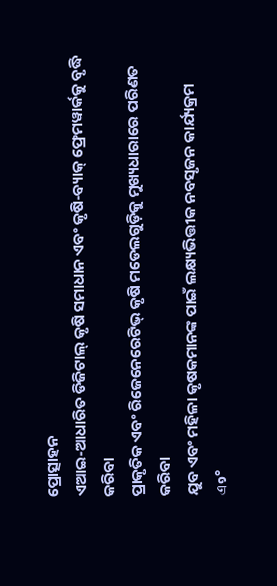ପ୍ରୋତ୍ସାହନ
ଏଆଇ-ଆଧାରିତ ଡିଜିଟାଲ୍ କୃଷି ସମାଧାନ ଏବଂ କୃଷି-ବ୍ୟାକ୍ ଫ୍ରେମୱାର୍କକୁ ବୃଦ୍ଧି କରିବା
ପ୍ରାକୃତିକ ଏବଂ ରିଜେନେରେଟିଭ୍ କୃଷି ମଡେଲଗୁଡ଼ିକୁ ମୁଖ୍ୟଧାରାରେ ପରିଣତ କରିବା
ଯୁବ ଏବଂ ମହିଳା କୃଷକମାନଙ୍କ ପାଇଁ ଲକ୍ଷ୍ୟଭିତ୍ତୀକ ନବସୃଜନ କାର୍ଯ୍ୟକ୍ରମ
এ๑°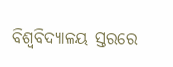ବିଶ୍ବବିଦ୍ୟାଳୟ ସ୍ତରରେ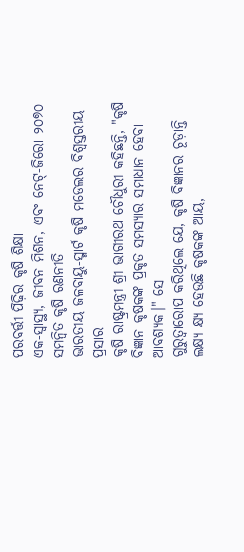ପରବର୍ତ୍ତୀ ପିଢ଼ିର କୃଷି ଶିକ୍ଷା
ଏକ-ସ୍ବାସ୍ଥ୍ୟ, ଜୀବନ ମିଶନ, ଏବଂ ନେଟ୍-ଜିରୋ ୨୦୭୦ ସମନ୍ବିତ କୃଷି ରଣନୀତି
ଭାରତୀୟ ଜଳବାୟୁ-ସ୍ମାର୍ଟ କୃଷି ମଡେଲର ବିଶ୍ବସ୍ତରୀୟ ପ୍ରସାର
କୃଷି ରାଷ୍ଟ୍ରମନ୍ତ୍ରୀ ଶ୍ରୀ ଭାଗୀରଥ ଚୌଧୁରୀ କହିଛନ୍ତି, "କୃଷି ବିଜ୍ଞାନ କୃଷକଙ୍କ ପ୍ରକୃତ ସମସ୍ୟାର ସମାଧାନ ହେବା ଆବଶ୍ୟକ।" ସେ
ଗୁରୁତ୍ବାରୋପ କରିଥିଲେ ଯେ, କୃଷି ବିଜ୍ଞାନର ଚୂଡ଼ାନ୍ତି ଲକ୍ଷ୍ୟ କ୍ଷ୍ୟ ହେଉଛି କୃଷକଙ୍କ ଆୟ,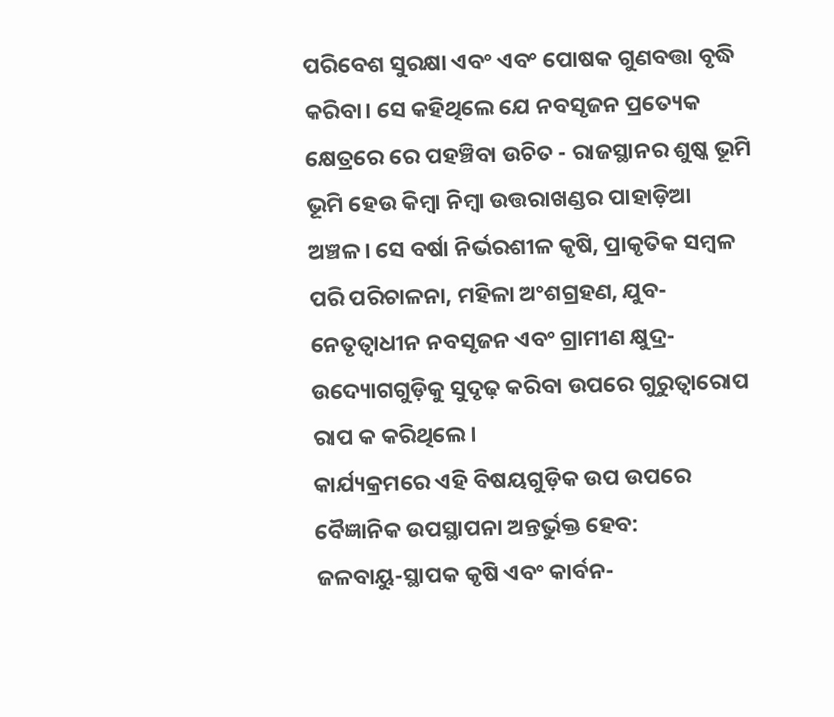ପରିବେଶ ସୁରକ୍ଷା ଏବଂ ଏବଂ ପୋଷକ ଗୁଣବତ୍ତା ବୃଦ୍ଧି କରିବା। ସେ କହିଥିଲେ ଯେ ନବସୃଜନ ପ୍ରତ୍ୟେକ କ୍ଷେତ୍ରରେ ରେ ପହଞ୍ଚିବା ଉଚିତ - ରାଜସ୍ଥାନର ଶୁଷ୍କ ଭୂମି ଭୂମି ହେଉ କିମ୍ବା ନିମ୍ବା ଉତ୍ତରାଖଣ୍ଡର ପାହାଡ଼ିଆ ଅଞ୍ଚଳ। ସେ ବର୍ଷା ନିର୍ଭରଶୀଳ କୃଷି, ପ୍ରାକୃତିକ ସମ୍ବଳ ପରି ପରିଚାଳନା, ମହିଳା ଅଂଶଗ୍ରହଣ, ଯୁବ-ନେତୃତ୍ବାଧୀନ ନବସୃଜନ ଏବଂ ଗ୍ରାମୀଣ କ୍ଷୁଦ୍ର-ଉଦ୍ୟୋଗଗୁଡ଼ିକୁ ସୁଦୃଢ଼ କରିବା ଉପରେ ଗୁରୁତ୍ବାରୋପ ରାପ କ କରିଥିଲେ।
କାର୍ଯ୍ୟକ୍ରମରେ ଏହି ବିଷୟଗୁଡ଼ିକ ଉପ ଉପରେ ବୈଜ୍ଞାନିକ ଉପସ୍ଥାପନା ଅନ୍ତର୍ଭୁକ୍ତ ହେବ:
ଜଳବାୟୁ-ସ୍ଥାପକ କୃଷି ଏବଂ କାର୍ବନ-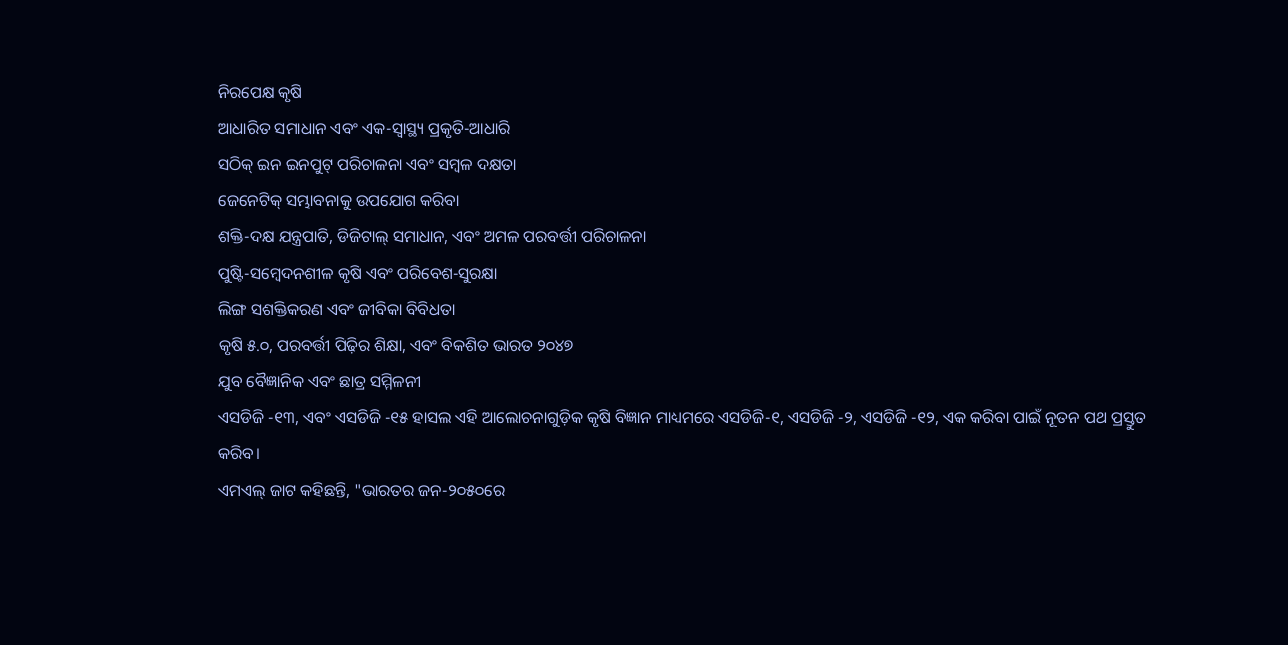ନିରପେକ୍ଷ କୃଷି
ଆଧାରିତ ସମାଧାନ ଏବଂ ଏକ-ସ୍ବାସ୍ଥ୍ୟ ପ୍ରକୃତି-ଆଧାରି
ସଠିକ୍ ଇନ ଇନପୁଟ୍ ପରିଚାଳନା ଏବଂ ସମ୍ବଳ ଦକ୍ଷତା
ଜେନେଟିକ୍ ସମ୍ଭାବନାକୁ ଉପଯୋଗ କରିବା
ଶକ୍ତି-ଦକ୍ଷ ଯନ୍ତ୍ରପାତି, ଡିଜିଟାଲ୍ ସମାଧାନ, ଏବଂ ଅମଳ ପରବର୍ତ୍ତୀ ପରିଚାଳନା
ପୁଷ୍ଟି-ସମ୍ବେଦନଶୀଳ କୃଷି ଏବଂ ପରିବେଶ-ସୁରକ୍ଷା
ଲିଙ୍ଗ ସଶକ୍ତିକରଣ ଏବଂ ଜୀବିକା ବିବିଧତା
କୃଷି ୫.୦, ପରବର୍ତ୍ତୀ ପିଢ଼ିର ଶିକ୍ଷା, ଏବଂ ବିକଶିତ ଭାରତ ୨୦୪୭
ଯୁବ ବୈଜ୍ଞାନିକ ଏବଂ ଛାତ୍ର ସମ୍ମିଳନୀ
ଏସଡିଜି -୧୩, ଏବଂ ଏସଡିଜି -୧୫ ହାସଲ ଏହି ଆଲୋଚନାଗୁଡ଼ିକ କୃଷି ବିଜ୍ଞାନ ମାଧ୍ୟମରେ ଏସଡିଜି-୧, ଏସଡିଜି -୨, ଏସଡିଜି -୧୨, ଏକ କରିବା ପାଇଁ ନୂତନ ପଥ ପ୍ରସ୍ତୁତ କରିବ।
ଏମଏଲ୍ ଜାଟ କହିଛନ୍ତି, "ଭାରତର ଜନ-୨୦୫୦ରେ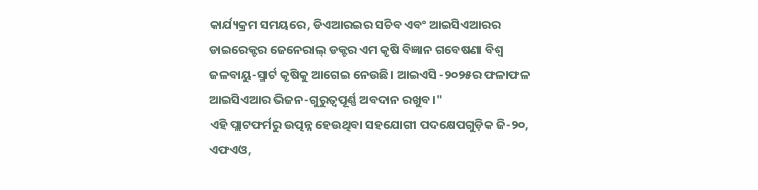କାର୍ଯ୍ୟକ୍ରମ ସମୟରେ, ଡିଏଆରଇର ସଚିବ ଏବଂ ଆଇସିଏଆରର ଡାଇରେକ୍ଟର ଜେନେରାଲ୍ ଡକ୍ଟର ଏମ କୃଷି ବିଜ୍ଞାନ ଗବେଷଣା ବିଶ୍ବ ଜଳବାୟୁ-ସ୍ମାର୍ଟ କୃଷିକୁ ଆଗେଇ ନେଉଛି। ଆଇଏସି -୨୦୨୫ର ଫଳାଫଳ ଆଇସିଏଆର ଭିଜନ-ଗୁରୁତ୍ବପୂର୍ଣ୍ଣ ଅବଦାନ ରଖୁବ।"
ଏହି ପ୍ଲାଟଫର୍ମରୁ ଉତ୍ପନ୍ନ ହେଉଥିବା ସହଯୋଗୀ ପଦକ୍ଷେପଗୁଡ଼ିକ ଜି-୨୦, ଏଫଏଓ,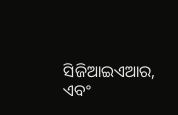ସିଜିଆଇଏଆର, ଏବଂ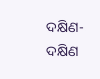ଦକ୍ଷିଣ-ଦକ୍ଷିଣ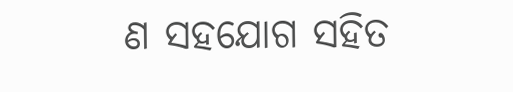ଣ ସହଯୋଗ ସହିତ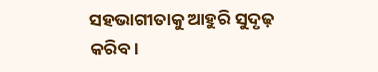ସହଭାଗୀତାକୁ ଆହୁରି ସୁଦୃଢ଼ କରିବ।